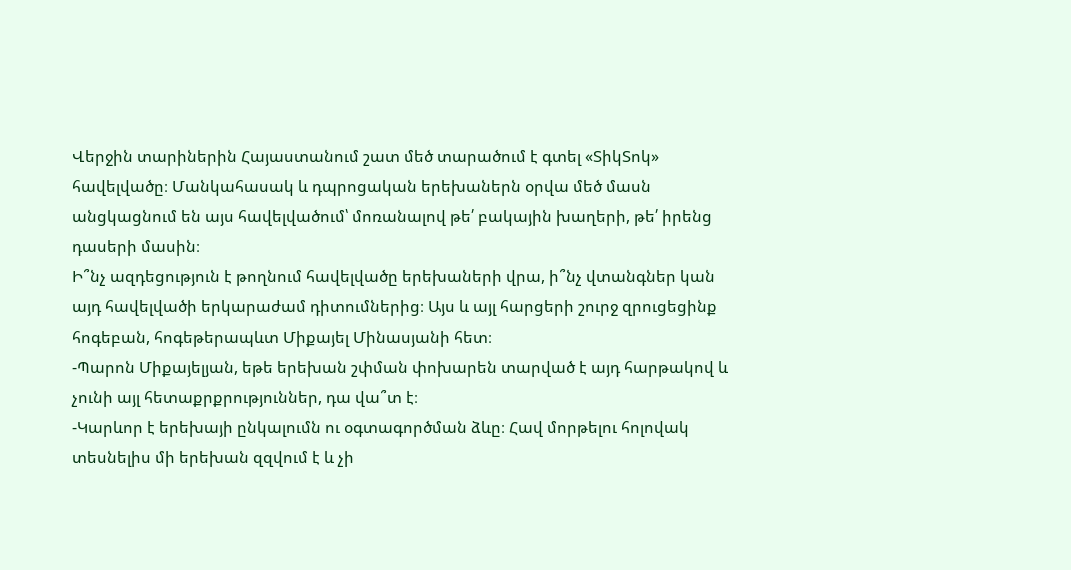Վերջին տարիներին Հայաստանում շատ մեծ տարածում է գտել «ՏիկՏոկ» հավելվածը։ Մանկահասակ և դպրոցական երեխաներն օրվա մեծ մասն անցկացնում են այս հավելվածում՝ մոռանալով թե՛ բակային խաղերի, թե՛ իրենց դասերի մասին։
Ի՞նչ ազդեցություն է թողնում հավելվածը երեխաների վրա, ի՞նչ վտանգներ կան այդ հավելվածի երկարաժամ դիտումներից։ Այս և այլ հարցերի շուրջ զրուցեցինք հոգեբան, հոգեթերապևտ Միքայել Մինասյանի հետ։
-Պարոն Միքայելյան, եթե երեխան շփման փոխարեն տարված է այդ հարթակով և չունի այլ հետաքրքրություններ, դա վա՞տ է։
-Կարևոր է երեխայի ընկալումն ու օգտագործման ձևը։ Հավ մորթելու հոլովակ տեսնելիս մի երեխան զզվում է և չի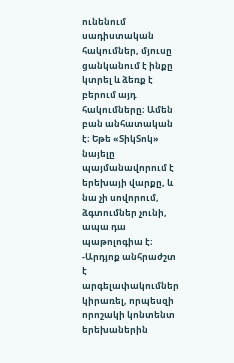ունենում սադիստական հակումներ, մյուսը ցանկանում է ինքը կտրել և ձեռք է բերում այդ հակումները։ Ամեն բան անհատական է։ Եթե «ՏիկՏոկ» նայելը պայմանավորում է երեխայի վարքը, և նա չի սովորում, ձգտումներ չունի, ապա դա պաթոլոգիա է։
-Արդյոք անհրաժշտ է արգելափակումներ կիրառել, որպեսզի որոշակի կոնտենտ երեխաներին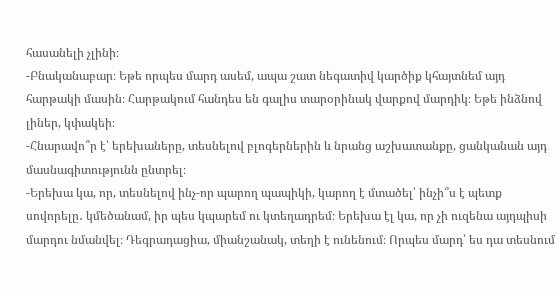հասանելի չլինի։
-Բնականաբար։ Եթե որպես մարդ ասեմ, ապա շատ նեգատիվ կարծիք կհայտնեմ այդ հարթակի մասին։ Հարթակում հանդես են գալիս տարօրինակ վարքով մարդիկ։ Եթե ինձնով լիներ, կփակեի։
-Հնարավո՞ր է՝ երեխաները, տեսնելով բլոգերներին և նրանց աշխատանքը, ցանկանան այդ մասնագիտությունն ընտրել։
-Երեխա կա, որ, տեսնելով ինչ-որ պարող պապիկի, կարող է մտածել՝ ինչի՞ս է պետք սովորելը․ կմեծանամ, իր պես կպարեմ ու կտեղադրեմ։ Երեխա էլ կա, որ չի ուզենա այդպիսի մարդու նմանվել։ Դեգրադացիա, միանշանակ, տեղի է ունենում։ Որպես մարդ՝ ես դա տեսնում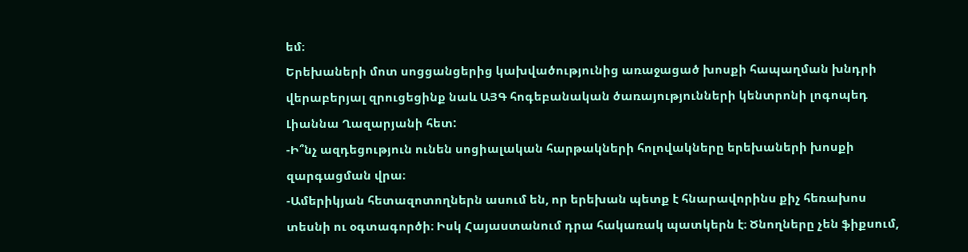եմ։
Երեխաների մոտ սոցցանցերից կախվածությունից առաջացած խոսքի հապաղման խնդրի վերաբերյալ զրուցեցինք նաև ԱՅԳ հոգեբանական ծառայությունների կենտրոնի լոգոպեդ Լիաննա Ղազարյանի հետ:
-Ի՞նչ ազդեցություն ունեն սոցիալական հարթակների հոլովակները երեխաների խոսքի զարգացման վրա։
-Ամերիկյան հետազոտողներն ասում են, որ երեխան պետք է հնարավորինս քիչ հեռախոս տեսնի ու օգտագործի։ Իսկ Հայաստանում դրա հակառակ պատկերն է։ Ծնողները չեն ֆիքսում,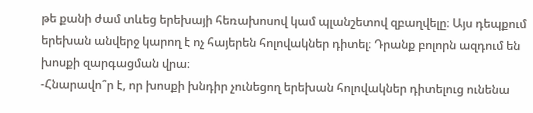թե քանի ժամ տևեց երեխայի հեռախոսով կամ պլանշետով զբաղվելը։ Այս դեպքում երեխան անվերջ կարող է ոչ հայերեն հոլովակներ դիտել։ Դրանք բոլորն ազդում են խոսքի զարգացման վրա։
-Հնարավո՞ր է, որ խոսքի խնդիր չունեցող երեխան հոլովակներ դիտելուց ունենա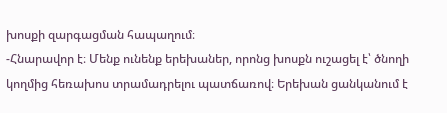խոսքի զարգացման հապաղում։
-Հնարավոր է։ Մենք ունենք երեխաներ, որոնց խոսքն ուշացել է՝ ծնողի կողմից հեռախոս տրամադրելու պատճառով։ Երեխան ցանկանում է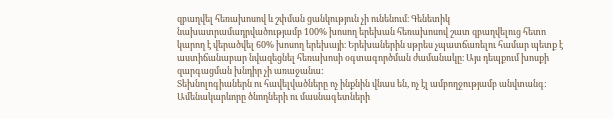զբաղվել հեռախոսով և շփման ցանկություն չի ունենում։ Գենետիկ նախատրամադրվածությամբ 100% խոսող երեխան հեռախոսով շատ զբաղվելուց հետո կարող է վերածվել 60% խոսող երեխայի։ Երեխաներին սթրես չպատճառելու համար պետք է աստիճանաբար նվազեցնել հեռախոսի օգտագործման ժամանակը։ Այս դեպքում խոսքի զարգացման խնդիր չի առաջանա:
Տեխնոլոգիաներն ու հավելվածները ոչ ինքնին վնաս են, ոչ էլ ամբողջությամբ անվտանգ: Ամենակարևորը ծնողների ու մասնագետների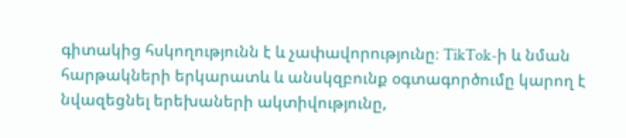գիտակից հսկողությունն է և չափավորությունը։ TikTok-ի և նման հարթակների երկարատև և անսկզբունք օգտագործումը կարող է նվազեցնել երեխաների ակտիվությունը,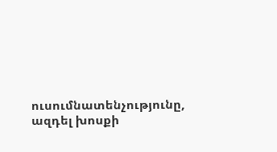ուսումնատենչությունը, ազդել խոսքի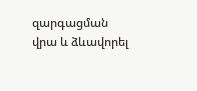զարգացման վրա և ձևավորել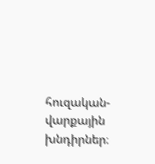հուզական-վարքային խնդիրներ։